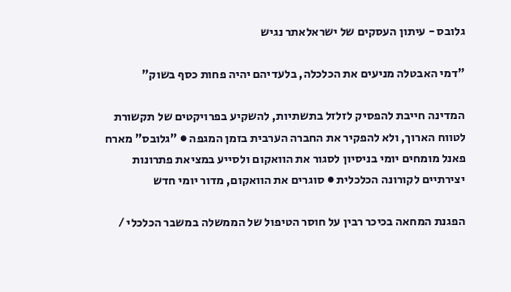גלובס - עיתון העסקים של ישראלאתר נגיש

"דמי האבטלה מניעים את הכלכלה, בלעדיהם יהיה פחות כסף בשוק"

המדינה חייבת להפסיק לזלזל בתשתיות, להשקיע בפרויקטים של תקשורת לטווח הארוך, ולא להפקיר את החברה הערבית בזמן המגפה ● "גלובס" מארח פאנל מומחים יומי בניסיון לסגור את הוואקום ולסייע במציאת פתרונות יצירתיים לקורונה הכלכלית ● סוגרים את הוואקום, מדור יומי חדש

הפגנת המחאה בכיכר רבין על חוסר הטיפול של הממשלה במשבר הכלכלי /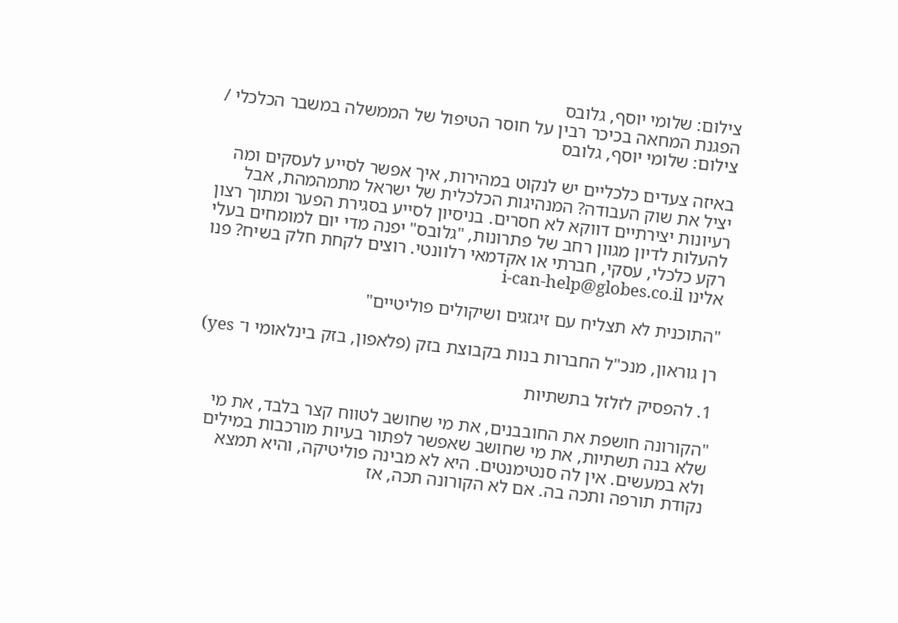צילום: שלומי יוסף, גלובס
הפגנת המחאה בכיכר רבין על חוסר הטיפול של הממשלה במשבר הכלכלי / צילום: שלומי יוסף, גלובס

באיזה צעדים כלכליים יש לנקוט במהירות, איך אפשר לסייע לעסקים ומה יציל את שוק העבודה? המנהיגות הכלכלית של ישראל מתמהמהת, אבל רעיונות יצירתיים דווקא לא חסרים. בניסיון לסייע בסגירת הפער ומתוך רצון להעלות לדיון מגוון רחב של פתרונות, "גלובס" יפנה מדי יום למומחים בעלי רקע כלכלי, עסקי, חברתי או אקדמאי רלוונטי. רוצים לקחת חלק בשיח? פנו אלינו i-can-help@globes.co.il

"התוכנית לא תצליח עם זיגזגים ושיקולים פוליטיים"

רן גוראון, מנכ"ל החברות בנות בקבוצת בזק (פלאפון, בזק בינלאומי ו־ yes)

1. להפסיק לזלזל בתשתיות

"הקורונה חושפת את החובבנים, את מי שחושב לטווח קצר בלבד, את מי שלא בנה תשתיות, את מי שחושב שאפשר לפתור בעיות מורכבות במילים ולא במעשים. אין לה סנטימנטים. היא לא מבינה פוליטיקה, והיא תמצא נקודת תורפה ותכה בה. אם לא הקורונה תכה, אז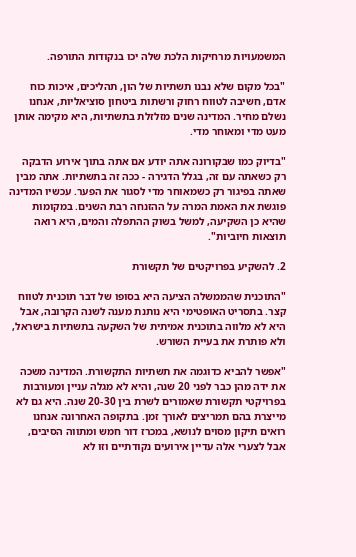המשמעויות מרחיקות הלכת שלה יכו בנקודות התורפה.

"בכל מקום שלא נבנו תשתיות של הון, תהליכים, איכות כוח אדם, חשיבה לטווח רחוק ורשתות ביטחון סוציאליות, אנחנו נשלם מחיר. המדינה שנים מזלזלת בתשתיות, היא מקימה אותן מעט מדי ומאוחר מדי.

"בדיוק כמו שבקורונה אתה יודע אם אתה בתוך אירוע הדבקה רק כשאתה עם זה, בגלל הדגירה - ככה זה בתשתיות. אתה מבין שאתה בפיגור רק כשמאוחר מדי לסגור את הפער. עכשיו המדינה פוגשת את האמת המרה על ההזנחה רבת השנים. במקומות שהיא כן השקיעה, למשל בשוק ההתפלה והמים, היא רואה תוצאות חיוביות".

2. להשקיע בפרויקטים של תקשורת

"התוכנית שהממשלה הציעה היא בסופו של דבר תוכנית לטווח קצר. בתסריט האופטימי היא נותנת מענה לשנה הקרובה, אבל היא לא מלווה בתוכנית אמיתית של השקעה בתשתיות בישראל, ולא פותרת את בעיית השורש.

"אפשר להביא כדוגמה את תשתיות התקשורת. המדינה משכה את ידה מהן כבר לפני 20 שנה, והיא לא מגלה עניין ומעורבות בפרויקטי תקשורת שאמורים לשרת בין 20-30 שנה. היא גם לא מייצרת בהם תמריצים לאורך זמן. בתקופה האחרונה אנחנו רואים תיקון מסוים לנושא, במכרז דור חמש ומתווה הסיבים, אבל לצערי אלה עדיין אירועים נקודתיים וזו לא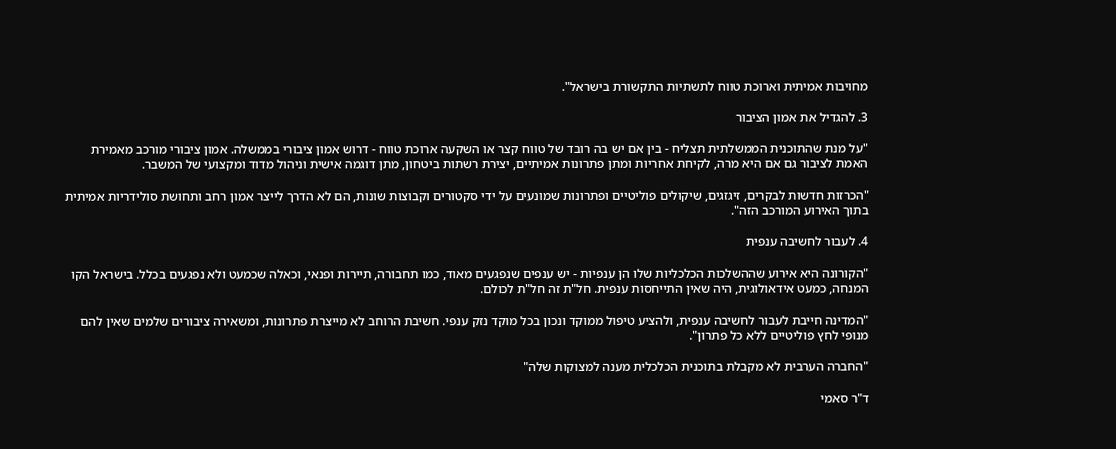מחויבות אמיתית וארוכת טווח לתשתיות התקשורת בישראל".

3. להגדיל את אמון הציבור

"על מנת שהתוכנית הממשלתית תצליח - בין אם יש בה רובד של טווח קצר או השקעה ארוכת טווח - דרוש אמון ציבורי בממשלה. אמון ציבורי מורכב מאמירת האמת לציבור גם אם היא מרה, לקיחת אחריות ומתן פתרונות אמיתיים, יצירת רשתות ביטחון, מתן דוגמה אישית וניהול מדוד ומקצועי של המשבר.

"הכרזות חדשות לבקרים, זיגזגים, שיקולים פוליטיים ופתרונות שמונעים על ידי סקטורים וקבוצות שונות, הם לא הדרך לייצר אמון רחב ותחושת סולידריות אמיתית בתוך האירוע המורכב הזה".

4. לעבור לחשיבה ענפית

"הקורונה היא אירוע שההשלכות הכלכליות שלו הן ענפיות - יש ענפים שנפגעים מאוד, כמו תחבורה, תיירות ופנאי, וכאלה שכמעט ולא נפגעים בכלל. בישראל הקו המנחה, כמעט אידאולוגית, היה שאין התייחסות ענפית. חל"ת זה חל"ת לכולם.

"המדינה חייבת לעבור לחשיבה ענפית, ולהציע טיפול ממוקד ונכון בכל מוקד נזק ענפי. חשיבת הרוחב לא מייצרת פתרונות, ומשאירה ציבורים שלמים שאין להם מנופי לחץ פוליטיים ללא כל פתרון".

"החברה הערבית לא מקבלת בתוכנית הכלכלית מענה למצוקות שלה"

ד"ר סאמי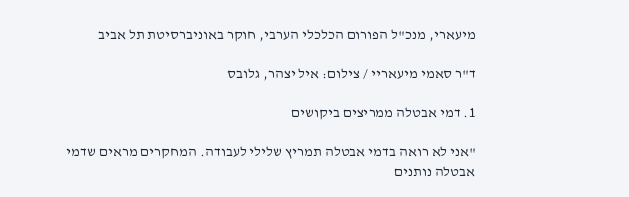מיעארי, מנכ"ל הפורום הכלכלי הערבי, חוקר באוניברסיטת תל אביב

ד"ר סאמי מיעאריי / צילום: איל יצהר, גלובס

1. דמי אבטלה ממריצים ביקושים

"אני לא רואה בדמי אבטלה תמריץ שלילי לעבודה. המחקרים מראים שדמי אבטלה נותנים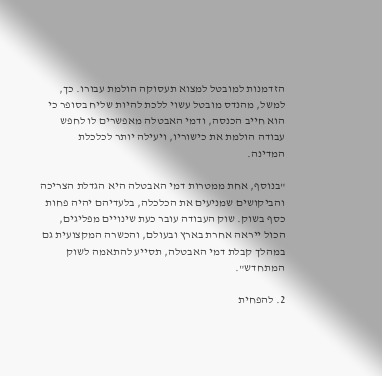הזדמנות למובטל למצוא תעסוקה הולמת עבורו. כך, למשל, מהנדס מובטל עשוי ללכת להיות שליח בסופר כי הוא חייב הכנסה, ודמי האבטלה מאפשרים לו לחפש עבודה הולמת את כישוריו, ויעילה יותר לכלכלת המדינה.

"בנוסף, אחת ממטרות דמי האבטלה היא הגדלת הצריכה והביקושים שמניעים את הכלכלה, בלעדיהם יהיה פחות כסף בשוק. שוק העבודה עובר כעת שינויים מפליגים, הכול ייראה אחרת בארץ ובעולם, והכשרה המקצועית גם במהלך קבלת דמי האבטלה, תסייע להתאמה לשוק המתחדש".

2. להפחית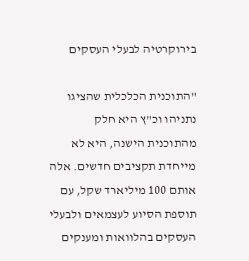בירוקרטיה לבעלי העסקים

"התוכנית הכלכלית שהציגו נתניהו וכ"ץ היא חלק מהתוכנית הישנה, היא לא מייחדת תקציבים חדשים. אלה אותם 100 מיליארד שקל, עם תוספת הסיוע לעצמאים ולבעלי העסקים בהלוואות ומענקים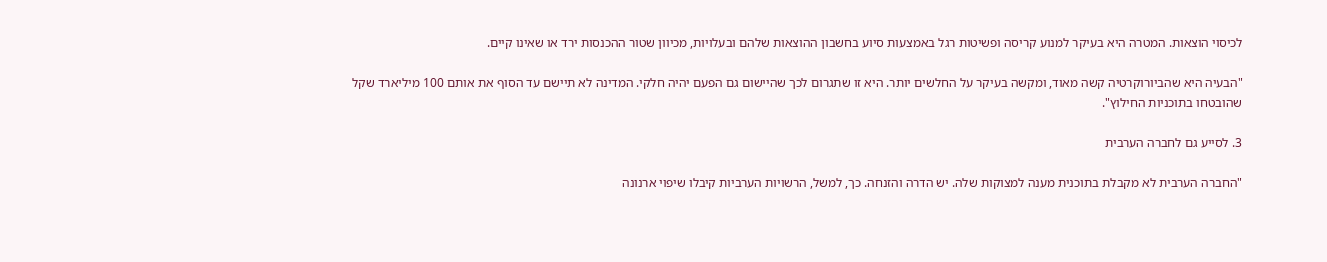לכיסוי הוצאות. המטרה היא בעיקר למנוע קריסה ופשיטות רגל באמצעות סיוע בחשבון ההוצאות שלהם ובעלויות, מכיוון שטור ההכנסות ירד או שאינו קיים.

"הבעיה היא שהביורוקרטיה קשה מאוד, ומקשה בעיקר על החלשים יותר. היא זו שתגרום לכך שהיישום גם הפעם יהיה חלקי. המדינה לא תיישם עד הסוף את אותם 100 מיליארד שקל שהובטחו בתוכניות החילוץ".

3. לסייע גם לחברה הערבית

"החברה הערבית לא מקבלת בתוכנית מענה למצוקות שלה. יש הדרה והזנחה. כך, למשל, הרשויות הערביות קיבלו שיפוי ארנונה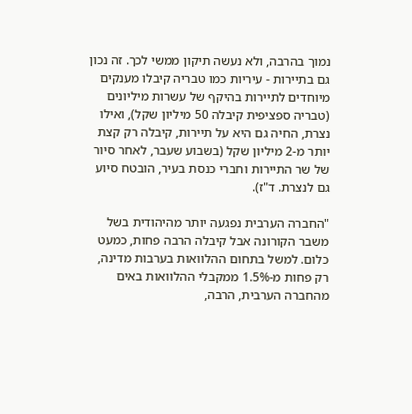נמוך בהרבה, ולא נעשה תיקון ממשי לכך. זה נכון גם בתיירות - עיריות כמו טבריה קיבלו מענקים מיוחדים לתיירות בהיקף של עשרות מיליונים (טבריה ספציפית קיבלה 50 מיליון שקל), ואילו נצרת, החיה גם היא על תיירות, קיבלה רק קצת יותר מ-2 מיליון שקל (בשבוע שעבר, לאחר סיור של שר התיירות וחברי כנסת בעיר, הובטח סיוע גם לנצרת. ד"ז).

"החברה הערבית נפגעה יותר מהיהודית בשל משבר הקורונה אבל קיבלה הרבה פחות, כמעט כלום. למשל בתחום ההלוואות בערבות מדינה, רק פחות מ-1.5% ממקבלי ההלוואות באים מהחברה הערבית, הרבה,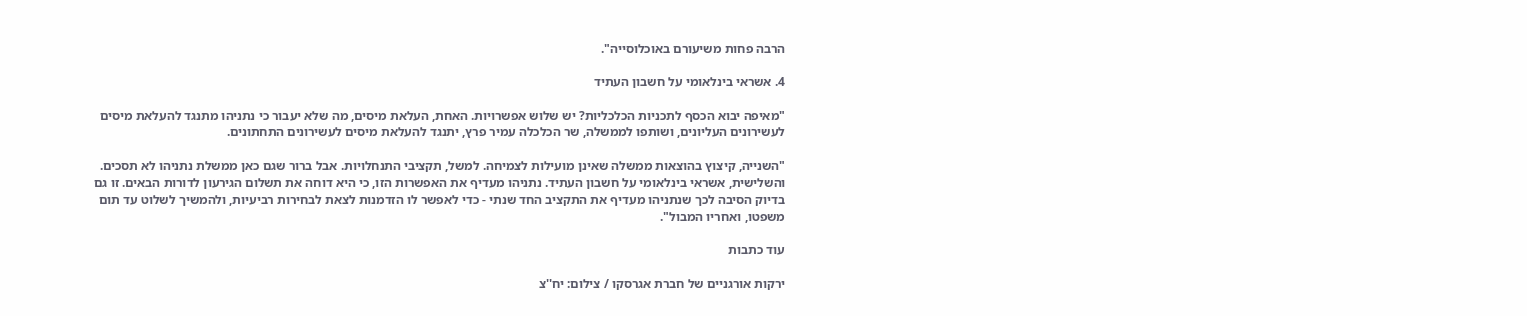הרבה פחות משיעורם באוכלוסייה".

4. אשראי בינלאומי על חשבון העתיד

"מאיפה יבוא הכסף לתכניות הכלכליות? יש שלוש אפשרויות. האחת, העלאת מיסים, מה שלא יעבור כי נתניהו מתנגד להעלאת מיסים לעשירונים העליונים, ושותפו לממשלה, שר הכלכלה עמיר פרץ, יתנגד להעלאת מיסים לעשירונים התחתונים.

"השנייה, קיצוץ בהוצאות ממשלה שאינן מועילות לצמיחה. למשל, תקציבי התנחלויות. אבל ברור שגם כאן ממשלת נתניהו לא תסכים. והשלישית, אשראי בינלאומי על חשבון העתיד. נתניהו מעדיף את האפשרות הזו, כי היא דוחה את תשלום הגירעון לדורות הבאים. זו גם בדיוק הסיבה לכך שנתניהו מעדיף את התקציב החד שנתי - כדי לאפשר לו הזדמנות לצאת לבחירות רביעיות, ולהמשיך לשלוט עד תום משפטו, ואחריו המבול".

עוד כתבות

ירקות אורגניים של חברת אגרסקו / צילום: יח''צ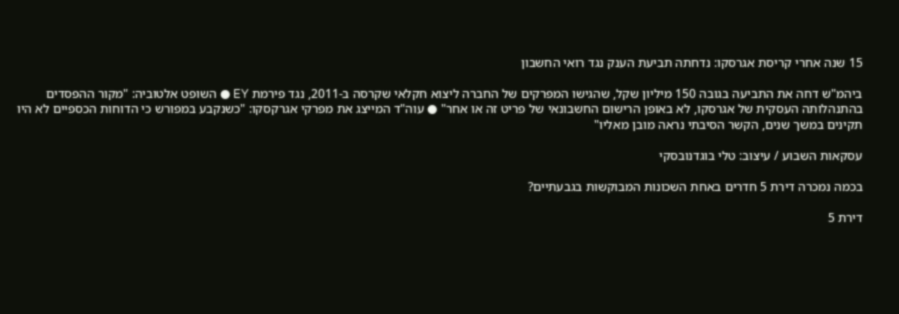15 שנה אחרי קריסת אגרסקו: נדחתה תביעת הענק נגד רואי החשבון

ביהמ"ש דחה את התביעה בגובה 150 מיליון שקל, שהגישו המפרקים של החברה ליצוא חקלאי שקרסה ב-2011, נגד פירמת EY ● השופט אלטוביה: "מקור ההפסדים בהתנהלותה העסקית של אגרסקו, לא באופן הרישום החשבונאי של פריט זה או אחר" ● עוה"ד המייצג את מפרקי אגרקסקו: "כשנקבע במפורש כי הדוחות הכספיים לא היו תקינים במשך שנים, הקשר הסיבתי נראה מובן מאליו"

עסקאות השבוע / עיצוב: טלי בוגדנובסקי

בכמה נמכרה דירת 5 חדרים באחת השכונות המבוקשות בגבעתיים?

דירת 5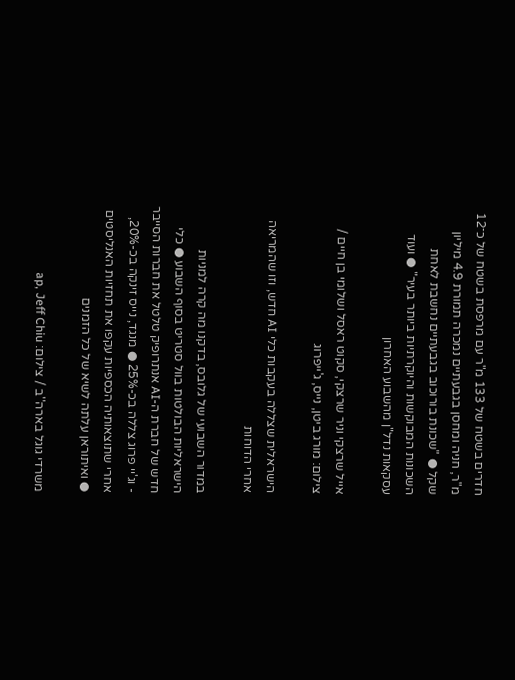חדרים בשטח של 133 מ"ר עם מרפסת בשטח של כ־12 מ"ר, חניה ומחסן בגבעתיים נמכרה תמורת 4.9 מיליון שקל ● "שכונת בורוכוב בגבעתיים נחשבת לאחת השכונות המבוקשות והיוקרתיות ביותר בעיר" ● ועוד עסקאות נדל"ן מהשבוע האחרון

אייל שרצקי וניר שרצקי, סקוט ראסל ושלומי בן חיים / צילום: מורג ביטן, נייס, ג'ייפרוג

הישראלית שצללה בעקבות כלי AI חדש, וזו שהמריאה אחרי הדוחות

במדור השבועי של גלובס, בדקנו מה קרה למניות הישראליות הבולטות בוול סטריט בסוף השבוע ● כלי חדש של חברת ה-AI אנתרופיק טלטל את חברות הסייבר - וג'יי פרוג צללה בכ-25% ● מנגד, נייס זינקה בכ-20%, אחרי שתוצאותיה הכספיות עקפו את תחזיות האנליסטים ● ואיתוראן עלתה לשיא של כל הזמנים

משרדי גוגל בארה''ב / צילום: ap, Jeff Chiu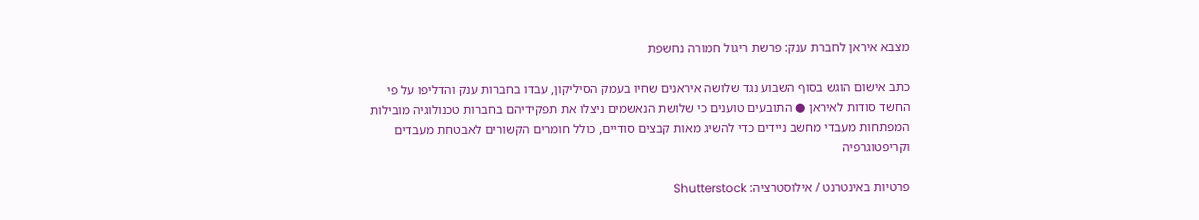מצבא איראן לחברת ענק: פרשת ריגול חמורה נחשפת

כתב אישום הוגש בסוף השבוע נגד שלושה איראנים שחיו בעמק הסיליקון, עבדו בחברות ענק והדליפו על פי החשד סודות לאיראן ● התובעים טוענים כי שלושת הנאשמים ניצלו את תפקידיהם בחברות טכנולוגיה מובילות המפתחות מעבדי מחשב ניידים כדי להשיג מאות קבצים סודיים, כולל חומרים הקשורים לאבטחת מעבדים וקריפטוגרפיה

פרטיות באינטרנט / אילוסטרציה: Shutterstock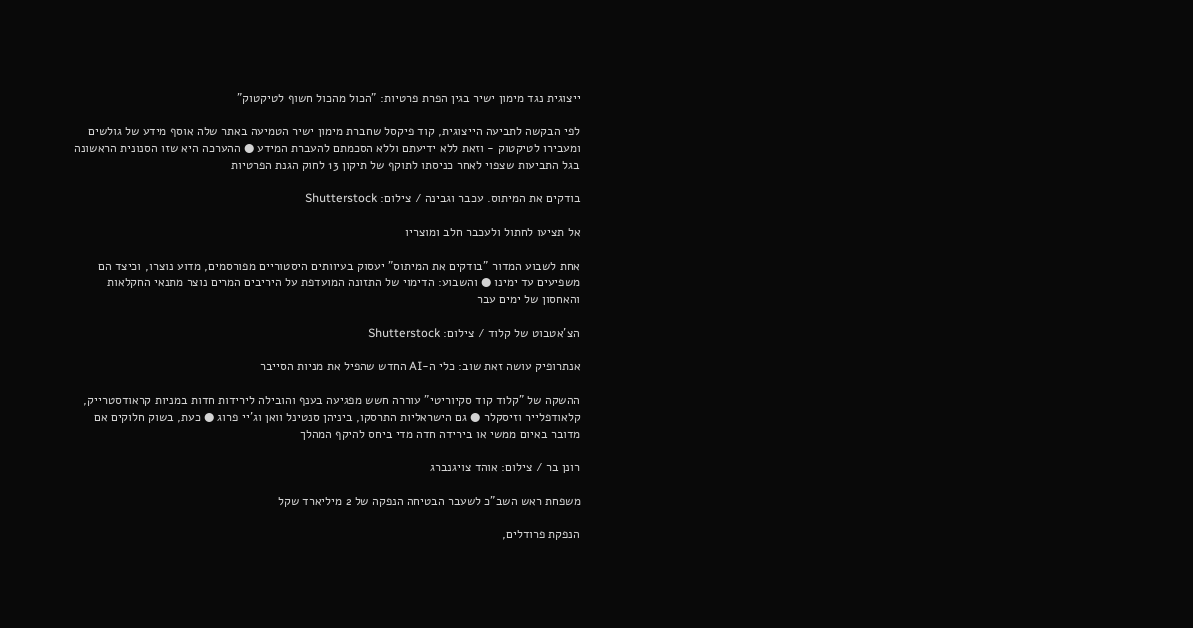ייצוגית נגד מימון ישיר בגין הפרת פרטיות: "הכול מהכול חשוף לטיקטוק"

לפי הבקשה לתביעה הייצוגית, קוד פיקסל שחברת מימון ישיר הטמיעה באתר שלה אוסף מידע של גולשים ומעבירו לטיקטוק - וזאת ללא ידיעתם וללא הסכמתם להעברת המידע ● ההערכה היא שזו הסנונית הראשונה בגל התביעות שצפוי לאחר כניסתו לתוקף של תיקון 13 לחוק הגנת הפרטיות

בודקים את המיתוס. עכבר וגבינה / צילום: Shutterstock

אל תציעו לחתול ולעכבר חלב ומוצריו

אחת לשבוע המדור "בודקים את המיתוס" יעסוק בעיוותים היסטוריים מפורסמים, מדוע נוצרו, וכיצד הם משפיעים עד ימינו ● והשבוע: הדימוי של התזונה המועדפת על היריבים המרים נוצר מתנאי החקלאות והאחסון של ימים עבר

הצ'אטבוט של קלוד / צילום: Shutterstock

אנתרופיק עושה זאת שוב: כלי ה-AI החדש שהפיל את מניות הסייבר

ההשקה של "קלוד קוד סקיוריטי" עוררה חשש מפגיעה בענף והובילה לירידות חדות במניות קראודסטרייק, קלאודפלייר וזיסקלר ● גם הישראליות התרסקו, ביניהן סנטינל וואן וג'יי פרוג ● כעת, בשוק חלוקים אם מדובר באיום ממשי או בירידה חדה מדי ביחס להיקף המהלך

רונן בר / צילום: אוהד צויגנברג

משפחת ראש השב"כ לשעבר הבטיחה הנפקה של 2 מיליארד שקל

הנפקת פרודלים,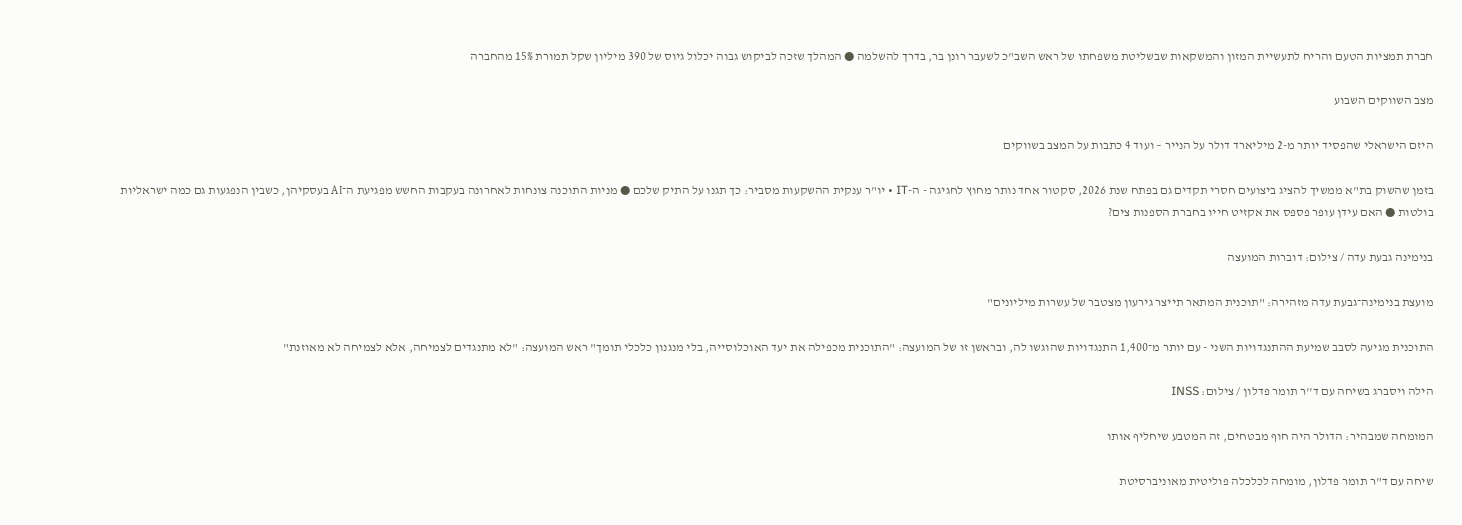חברת תמציות הטעם והריח לתעשיית המזון והמשקאות שבשליטת משפחתו של ראש השב"כ לשעבר רונן בר, בדרך להשלמה ● המהלך שזכה לביקוש גבוה יכלול גיוס של 390 מיליון שקל תמורת 15% מהחברה

מצב השווקים השבוע

היזם הישראלי שהפסיד יותר מ-2 מיליארד דולר על הנייר – ועוד 4 כתבות על המצב בשווקים

בזמן שהשוק בת"א ממשיך להציג ביצועים חסרי תקדים גם בפתח שנת 2026, סקטור אחד נותר מחוץ לחגיגה - ה-IT • יו"ר ענקית ההשקעות מסביר: כך תגנו על התיק שלכם ● מניות התוכנה צונחות לאחרונה בעקבות החשש מפגיעת ה־AI בעסקיהן, כשבין הנפגעות גם כמה ישראליות בולטות ● האם עידן עופר פספס את אקזיט חייו בחברת הספנות צים?

בנימינה גבעת עדה / צילום: דוברות המועצה

מועצת בנימינה־גבעת עדה מזהירה: "תוכנית המתאר תייצר גירעון מצטבר של עשרות מיליונים"

התוכנית מגיעה לסבב שמיעת ההתנגדויות השני - עם יותר מ־1,400 התנגדויות שהוגשו לה, ובראשן זו של המועצה: "התוכנית מכפילה את יעד האוכלוסייה, בלי מנגנון כלכלי תומך" ראש המועצה: "לא מתנגדים לצמיחה, אלא לצמיחה לא מאוזנת"

הילה ויסברג בשיחה עם ד''ר תומר פדלון / צילום: INSS

המומחה שמבהיר: הדולר היה חוף מבטחים, זה המטבע שיחליף אותו

שיחה עם ד"ר תומר פדלון, מומחה לכלכלה פוליטית מאוניברסיטת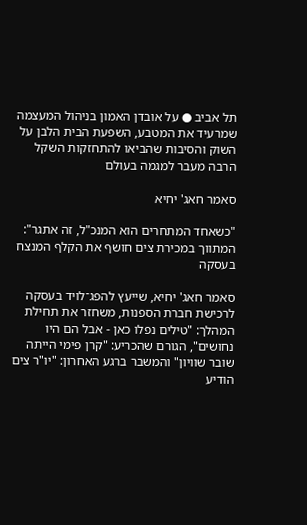תל אביב ● על אובדן האמון בניהול המעצמה שמרעיד את המטבע, השפעת הבית הלבן על השוק והסיבות שהביאו להתחזקות השקל הרבה מעבר למגמה בעולם

סאמר חאג' יחיא

"כשאחד המתחרים הוא המנכ"ל, זה אתגר": המתווך במכירת צים חושף את הקלף המנצח בעסקה

סאמר חאג' יחיא, שייעץ להפג־לויד בעסקה לרכישת חברת הספנות, משחזר את תחילת המהלך: "טילים נפלו כאן - אבל הם היו נחושים", הגורם שהכריע: "קרן פימי הייתה שובר שוויון" והמשבר ברגע האחרון: "יו"ר צים הודיע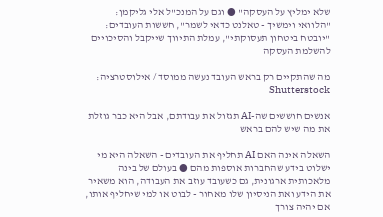שלא ימליץ על העסקה" ● וגם על המנכ"ל אלי גליקמן: "הלוואי וימשיך - טאלנט כדאי לשמר", חששות העובדים: "יובטח ביטחון תעסוקתי", עמלת התיווך שייקבל והסיכויים להשלמת העסקה

מה שהתקיים רק בראש העובד נעשה ממוסד / אילוסטרציה: Shutterstock

אנשים חוששים שה-AI תגזול את עבודתם, אבל היא כבר גוזלת את מה שיש להם בראש

השאלה אינה האם AI תחליף את העובדים - השאלה היא מי ישלוט בידע שהחברות אוספות מהם ● בעולם של בינה מלאכותית ארגונית, גם כשעובד עוזב את העבודה, הוא משאיר את הידע ואת הניסיון שלו מאחור - לבוט או למי שיחליף אותו, אם יהיה צורך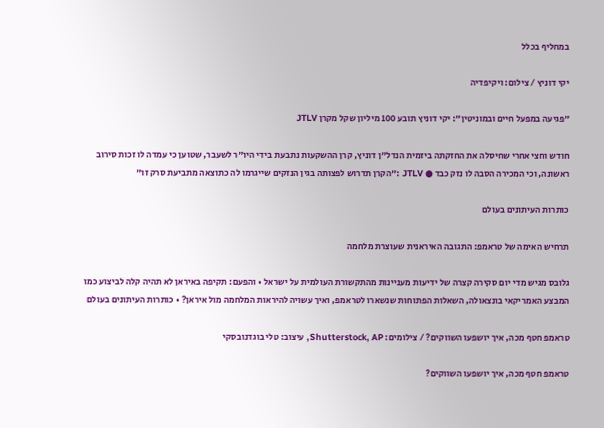במחליף בכלל

יקי דוניץ / צילום: ויקיפדיה

"פגיעה במפעל חיים ובמוניטין": יקי דוניץ תובע 100 מיליון שקל מקרן JTLV

חודש וחצי אחרי שחיסלה את החזקתה ביזמית הנדל"ן דוניץ, קרן ההשקעות נתבעת בידי היו"ר לשעבר, שטוען כי עמדה לו זכות סירוב ראשונה, וכי המכירה הסבה לו נזק כבד ● JTLV :"הקרן תדרוש לפצותה בגין הנזקים שייגרמו לה כתוצאה מתביעת סרק זו"

כותרות העיתונים בעולם

תרחיש האימה של טראמפ: התגובה האיראנית שעוצרת מלחמה

גלובס מגיש מדי יום סקירה קצרה של ידיעות מעניינות מהתקשורת העולמית על ישראל • והפעם: תקיפה באיראן לא תהיה קלה לביצוע כמו המבצע האמריקאי בונצאולה, השאלות הפתוחות שנשארו לטראמפ, ואיך עשויה להיראות המלחמה מול איראן? • כותרות העיתונים בעולם

טראמפ חטף מכה, איך יושפעו השווקים? / צילומים: Shutterstock, AP, עיצוב: טלי בוגדנובסקי

טראמפ חטף מכה, איך יושפעו השווקים?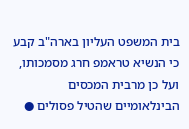בית המשפט העליון בארה"ב קבע כי הנשיא טראמפ חרג מסמכותו, ועל כן מרבית המכסים הבינלאומיים שהטיל פסולים ●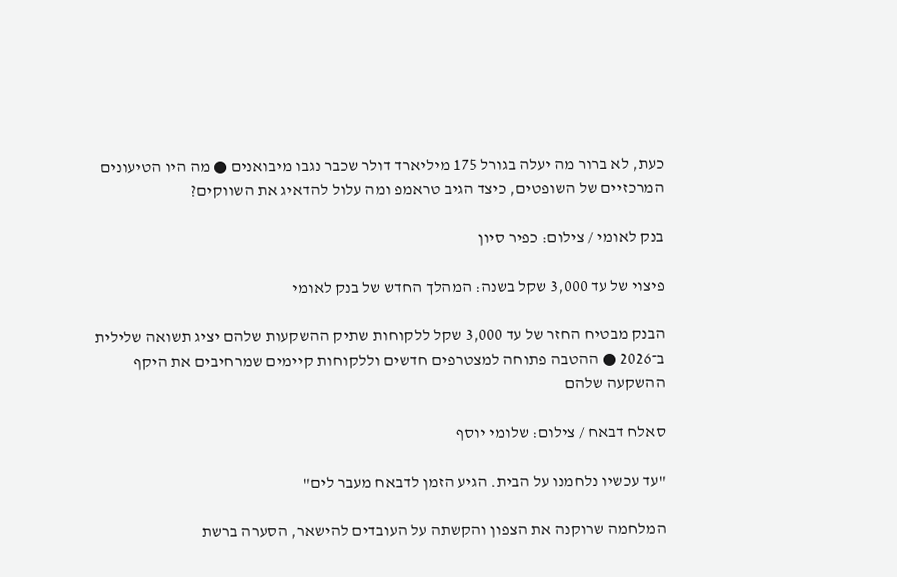כעת, לא ברור מה יעלה בגורל 175 מיליארד דולר שכבר נגבו מיבואנים ● מה היו הטיעונים המרכזיים של השופטים, כיצד הגיב טראמפ ומה עלול להדאיג את השווקים?

בנק לאומי / צילום: כפיר סיון

פיצוי של עד 3,000 שקל בשנה: המהלך החדש של בנק לאומי

הבנק מבטיח החזר של עד 3,000 שקל ללקוחות שתיק ההשקעות שלהם יציג תשואה שלילית ב־2026 ● ההטבה פתוחה למצטרפים חדשים וללקוחות קיימים שמרחיבים את היקף ההשקעה שלהם

סאלח דבאח / צילום: שלומי יוסף

"עד עכשיו נלחמנו על הבית. הגיע הזמן לדבאח מעבר לים"

המלחמה שרוקנה את הצפון והקשתה על העובדים להישאר, הסערה ברשת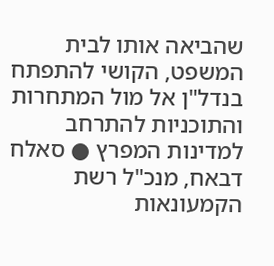שהביאה אותו לבית המשפט, הקושי להתפתח בנדל"ן אל מול המתחרות והתוכניות להתרחב למדינות המפרץ ● סאלח דבאח, מנכ"ל רשת הקמעונאות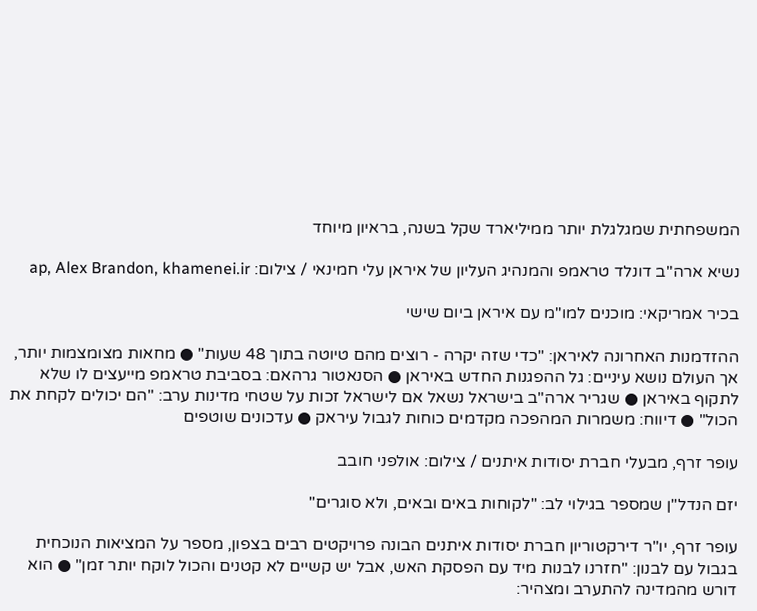המשפחתית שמגלגלת יותר ממיליארד שקל בשנה, בראיון מיוחד

נשיא ארה''ב דונלד טראמפ והמנהיג העליון של איראן עלי חמינאי / צילום: ap, Alex Brandon, khamenei.ir

בכיר אמריקאי: מוכנים למו"מ עם איראן ביום שישי

ההזדמנות האחרונה לאיראן: "כדי שזה יקרה - רוצים מהם טיוטה בתוך 48 שעות" ● מחאות מצומצמות יותר, אך העולם נושא עיניים: גל ההפגנות החדש באיראן ● הסנאטור גרהאם: בסביבת טראמפ מייעצים לו שלא לתקוף באיראן ● שגריר ארה"ב בישראל נשאל אם לישראל זכות על שטחי מדינות ערב: "הם יכולים לקחת את הכול" ● דיווח: משמרות המהפכה מקדמים כוחות לגבול עיראק ● עדכונים שוטפים

עופר זרף, מבעלי חברת יסודות איתנים / צילום: אולפני חובב

יזם הנדל"ן שמספר בגילוי לב: "לקוחות באים ובאים, ולא סוגרים"

עופר זרף, יו"ר דירקטוריון חברת יסודות איתנים הבונה פרויקטים רבים בצפון, מספר על המציאות הנוכחית בגבול עם לבנון: "חזרנו לבנות מיד עם הפסקת האש, אבל יש קשיים לא קטנים והכול לוקח יותר זמן" ● הוא דורש מהמדינה להתערב ומצהיר: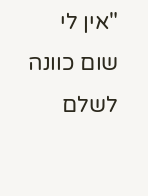"אין לי שום כוונה לשלם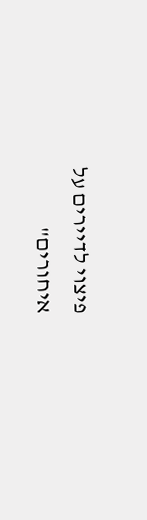פיצוי לדיירים על איחורים"